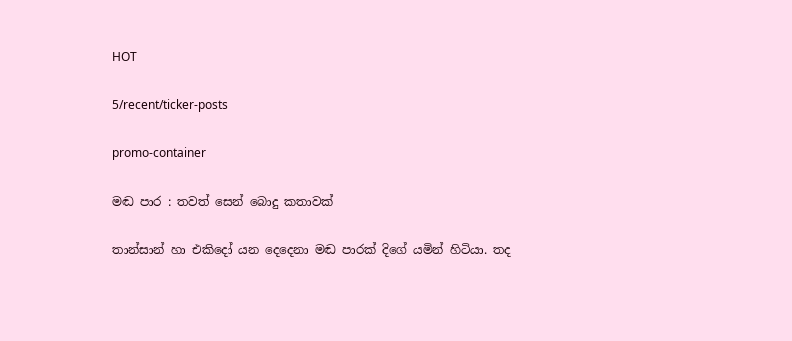HOT

5/recent/ticker-posts

promo-container

මඬ පාර : තවත් සෙන් බොදු කතාවක්

තාන්සාන් හා එකිදෝ යන දෙදෙනා මඬ පාරක් දිගේ යමින් හිටියා. තද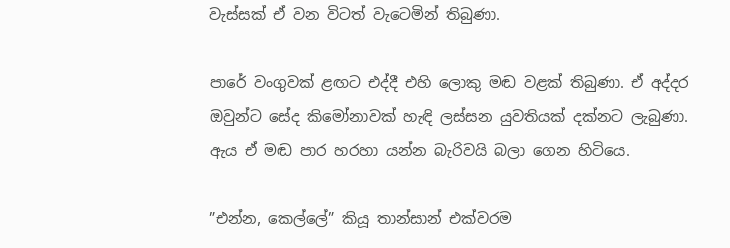වැස්සක් ඒ වන විටත් වැටෙමින් තිබුණා.

පාරේ වංගුවක් ළඟට එද්දී එහි ලොකු මඬ වළක් තිබුණා. ඒ අද්දර ඔවුන්ට සේද කිමෝනාවක් හැඳි ලස්සන යුවතියක් දක්නට ලැබුණා. ඇය ඒ මඬ පාර හරහා යන්න බැරිවයි බලා ගෙන හිටියෙ.

”එන්න, කෙල්ලේ” කියූ තාන්සාන් එක්වරම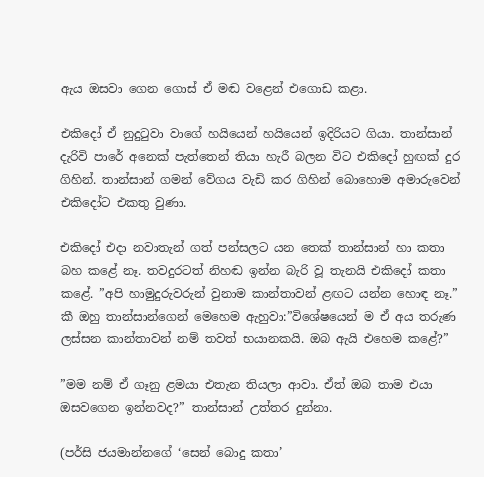ඇය ඔසවා ගෙන ගොස් ඒ මඬ වළෙන් එගොඩ කළා.

එකිදෝ ඒ නුදුටුවා වාගේ හයියෙන් හයියෙන් ඉදිරියට ගියා. තාන්සාන් දැරිවි පාරේ අනෙක් පැත්තෙන් තියා හැරී බලන විට එකිදෝ හුඟක් දුර ගිහින්. තාන්සාන් ගමන් වේගය වැඩි කර ගිහින් බොහොම අමාරුවෙන් එකිදෝට එකතු වුණා.

එකිදෝ එදා නවාතැන් ගත් පන්සලට යන තෙක් තාන්සාන් හා කතා බහ කළේ නෑ. තවදුරටත් නිහඬ ඉන්න බැරි වූ තැනයි එකිදෝ කතා කළේ. ”අපි හාමුදුරුවරුන් වුනාම කාන්තාවන් ළඟට යන්න හොඳ නෑ.” කී ඔහු තාන්සාන්ගෙන් මෙහෙම ඇහුවා:”විශේෂයෙන් ම ඒ අය තරුණ ලස්සන කාන්තාවන් නම් තවත් භයානකයි. ඔබ ඇයි එහෙම කළේ?”

”මම නම් ඒ ගෑනු ළමයා එතැන තියලා ආවා. ඒත් ඔබ තාම එයා ඔසවගෙන ඉන්නවද?” තාන්සාන් උත්තර දුන්නා.

(පර්සි ජයමාන්නගේ ‘සෙන් බොදු කතා’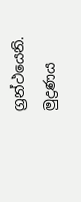ග්‍රන්ථයෙනි. මුද්‍රණය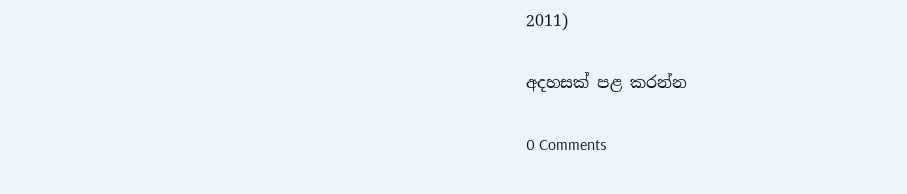2011)

අදහසක් පළ කරන්න

0 Comments